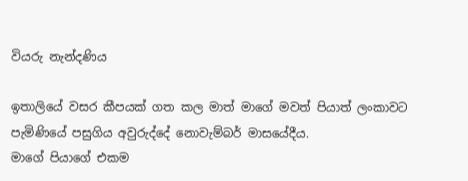වියරු නැන්දණිය

ඉතාලියේ වසර කීපයක් ගත කල මාත් මාගේ මවත් පියාත් ලංකාවට පැමිණියේ පසුගිය අවුරුද්දේ නොවැම්බර් මාසයේදීය.
මාගේ පියාගේ එකම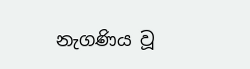නැගණිය වූ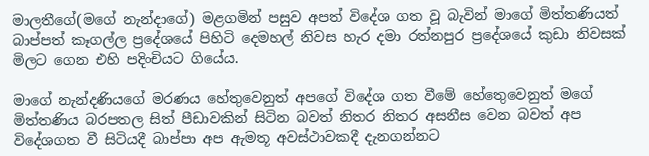මාලතීගේ(මගේ නැන්දාගේ) මළගමින් පසුව අපත් විදේශ ගත වූ බැවින් මාගේ මිත්තණියත් බාප්පත් කෑගල්ල ප්‍රදේශයේ පිහිටි දෙමහල් නිවස හැර දමා රත්නපුර ප්‍රදේශයේ කුඩා නිවසක් මිලට ගෙන එහි පදිංචියට ගියේය.

මාගේ නැන්දණියගේ මරණය හේතුවෙනුත් අපගේ විදේශ ගත වීමේ හේතෙුවෙනුත් මගේ මිත්තණිය බරපතල සිත් පීඩාවකින් සිටින බවත් නිතර නිතර අසනීස වෙන බවත් අප විදේශගත වී සිටියදී බාප්පා අප ඇමතූ අවස්ථාවකදී දැනගන්නට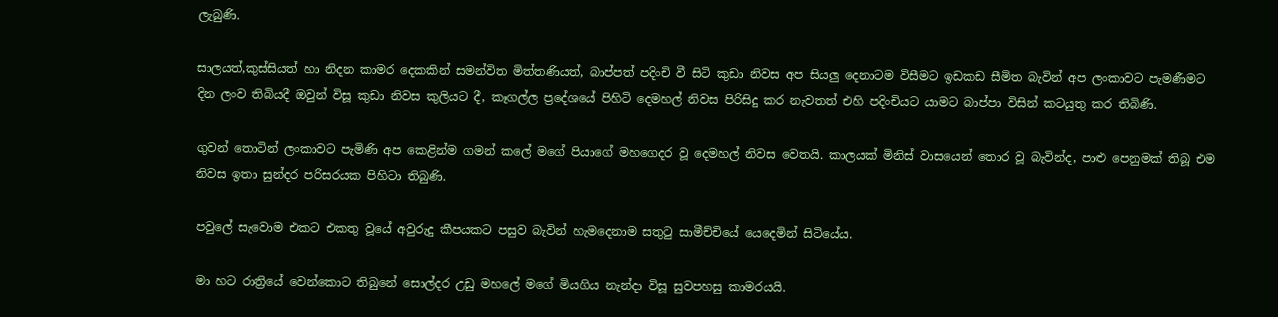ලැබුණි.

සාලයත්,කුස්සියත් හා නිදන කාමර දෙකකින් සමන්විත මිත්තණියත්, බාප්පත් පදිංචි වී සිටි කුඩා නිවස අප සියලු දෙනාටම විසීමට ඉඩකඩ සීමිත බැවින් අප ලංකාවට පැමණීමට දින ලංව තිබියදී ඔවුන් විසූ කුඩා නිවස කුලියට දී, කෑගල්ල ප්‍රදේශයේ පිහිටි දෙමහල් නිවස පිරිසිදු කර නැවතත් එහි පදිංචියට යාමට බාප්පා විසින් කටයුතු කර තිබිණි.

ගුවන් තොටින් ලංකාවට පැමිණි අප කෙළින්ම ගමන් කලේ මගේ පියාගේ මහගෙදර වූ දෙමහල් නිවස වෙතයි. කාලයක් මිනිස් වාසයෙන් තොර වූ බැවින්ද, පාළු පෙනුමක් තිබූ එම නිවස ඉතා සුන්දර පරිසරයක පිහිටා තිබුණි.

පවුලේ සැවොම එකට එකතු වූයේ අවුරුදු කීපයකට පසුව බැවින් හැමදෙනාම සතුටු සාමීච්චියේ යෙදෙමින් සිටියේය.

මා හට රාත්‍රියේ වෙන්කොට තිබුනේ සොල්දර උඩු මහලේ මගේ මියගිය නැන්දා විසූ සුවපහසු කාමරයයි.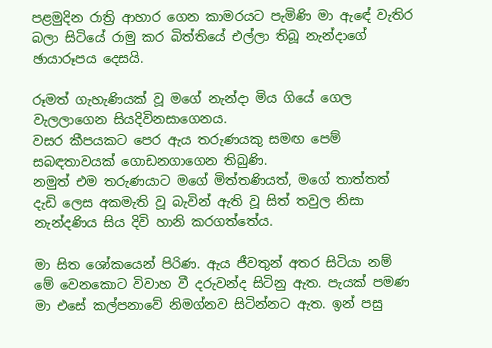පළමුදින රාත්‍රි ආහාර ගෙන කාමරයට පැමිණි මා ඇඳේ වැතිර බලා සිටියේ රාමු කර බිත්තියේ එල්ලා තිබූ නැන්දාගේ ඡායාරූපය දෙසයි.

රූමත් ගැහැණියක් වූ මගේ නැන්දා මිය ගියේ ගෙල වැලලාගෙන සියදිවිනසාගෙනය.
වසර කීපයකට පෙර ඇය තරුණයකු සමඟ පෙම් සබඳතාවයක් ගොඩනගාගෙන තිබුණි.
නමුත් එම තරුණයාට මගේ මිත්තණියත්, මගේ තාත්තත් දැඩි ලෙස අකමැති වූ බැවින් ඇති වූ සිත් තවුල නිසා නැන්දණිය සිය දිවි හානි කරගත්තේය.

මා සිත ශෝකයෙන් පිරිණ. ඇය ජීවතුන් අතර සිටියා නම් මේ වෙනකොට විවාහ වී දරුවන්ද සිටිනු ඇත. පැයක් පමණ මා එසේ කල්පනාවේ නිමග්නව සිටින්නට ඇත. ඉන් පසු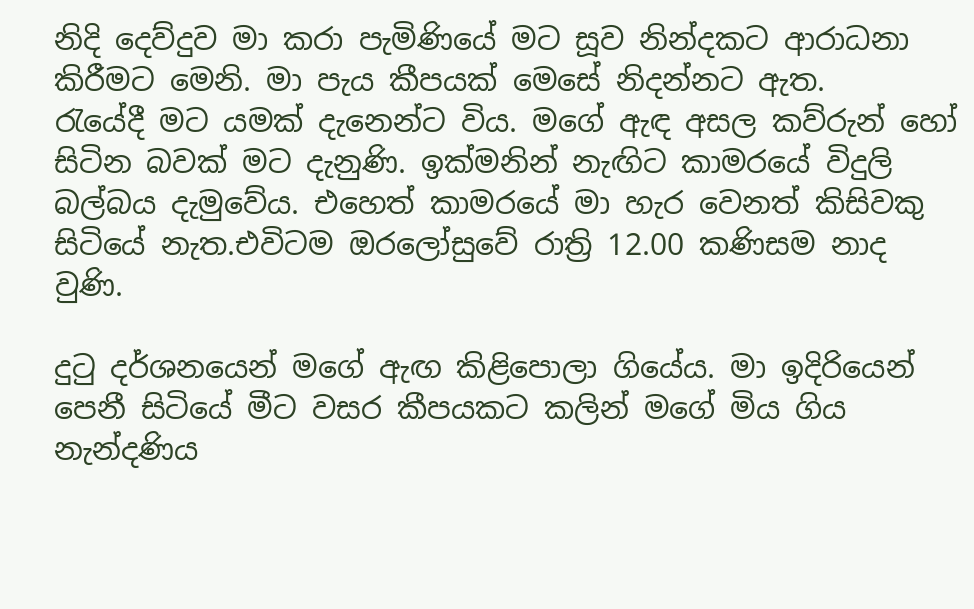නිදි දෙව්දුව මා කරා පැමිණියේ මට සූව නින්දකට ආරාධනා කිරීමට මෙනි. මා පැය කීපයක් මෙසේ නිදන්නට ඇත.
රැයේදී මට යමක් දැනෙන්ට විය. මගේ ඇඳ අසල කව්රුන් හෝ සිටින බවක් මට දැනුණි. ඉක්මනින් නැඟිට කාමරයේ විදුලි බල්බය දැමුවේය. එහෙත් කාමරයේ මා හැර වෙනත් කිසිවකු සිටියේ නැත.එවිටම ඔරලෝසුවේ රාත්‍රි 12.00 කණිසම නාද වුණි.

දුටු දර්ශනයෙන් මගේ ඇඟ කිළිපොලා ගියේය. මා ඉදිරියෙන් පෙනී සිටියේ මීට වසර කීපයකට කලින් මගේ මිය ගිය නැන්දණිය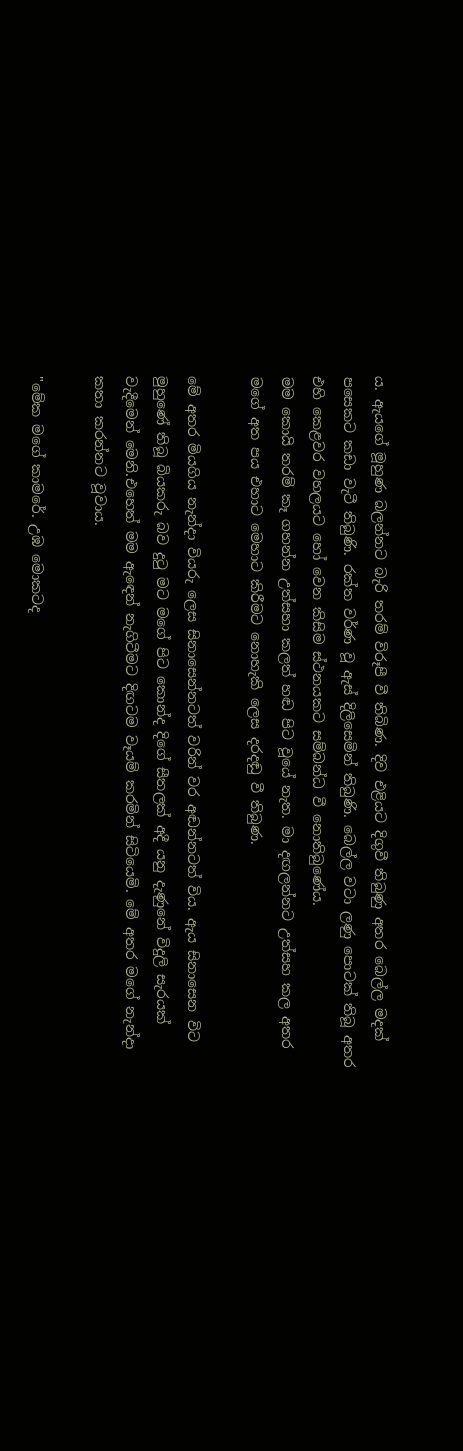ය. ඇයගේ මූහුණ බලන්නට බැරි තරම් විරූපී වී තිබිණ. දිව එළියට දිගුවී තිබුණු අතර බෙල්ල මදක් පසෙකට කඩා වැටී තිබුණි. රක්ත වර්ණ වූ ඇස් දිලිසෙමින් තිබුණි. බෙල්ල වටා ලණු පොටක් තිබූ අතර එහි කෙළවර වහලයට හෝ වෙන කිසිම ස්ථනයකට සම්බන්ධ වී නොතිබුණේය.
මම කොයි තරම් කෑ ගහන්න උත්සහා කලත් හඬ පිට වූයේ නැත. මා දඟලන්නට උත්සහ කල අතර මගේ අත පය එහාට මෙහාට කිරීමට නොහැකි ලෙස දරදඬු වී තිබුණ.

මේ අතර මියගිය නැන්දා වියරු ලෙස සිනාසෙන්නටත් වරින් වර අඬන්නටත් විය. ඇය සිනාසෙන විට මුහුණේ තිබූ බියකරු බව දුටු මට මගේ පිට කොන්ද දිගේ සීතලක් අදී යනු දැණුනේ විදුලි සැරයක් වැදීමෙන් මෙනි.එහෙත් මම ඇඳෙන් නැගිටීමට දිඟටම වෑයම් කරමින් සිටියෙමි. මේ අතර මගේ නැන්දා කතා කරන්නට වූවාය.

"මේක මගේ කාමරේ. උඹ මොකටද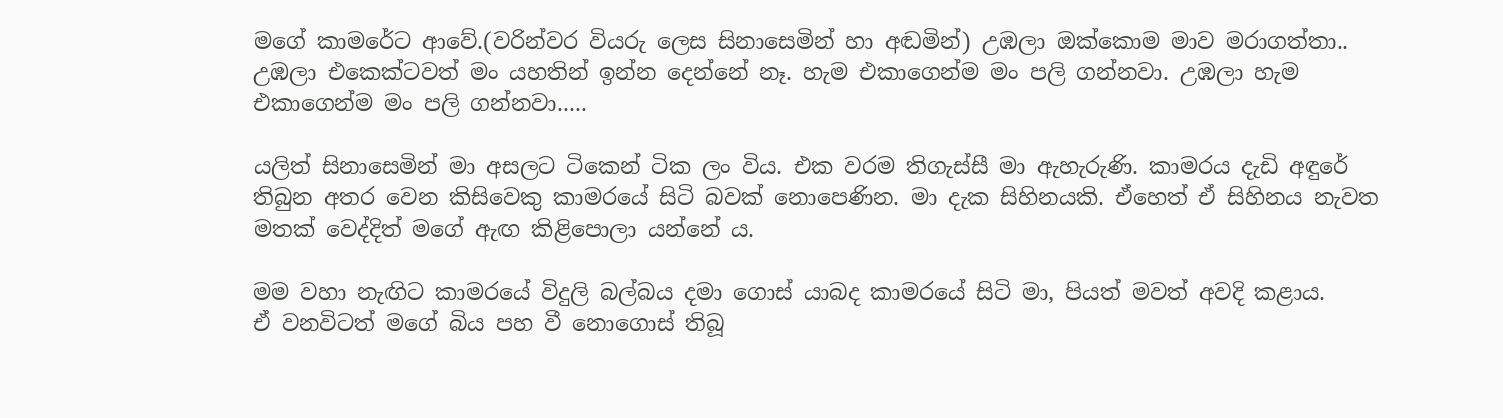මගේ කාමරේට ආවේ.(වරින්වර වියරු ලෙස සිනාසෙමින් හා අඬමින්) උඹලා ඔක්කොම මාව මරාගත්තා.. උඹලා එකෙක්ටවත් මං යහතින් ඉන්න දෙන්නේ නෑ. හැම එකාගෙන්ම මං පලි ගන්නවා. උඹලා හැම එකාගෙන්ම මං පලි ගන්නවා.....

යලිත් සිනාසෙමින් මා අසලට ටිකෙන් ටික ලං විය. එක වරම තිගැස්සී මා ඇහැරුණි. කාමරය දැඩි අඳුරේ තිබුන අතර වෙන කිසිවෙකු කාමරයේ සිටි බවක් නොපෙණින. මා දැක සිහිනයකි. ඒහෙත් ඒ සිහිනය නැවත මතක් වෙද්දිත් මගේ ඇඟ කිළිපොලා යන්නේ ය.

මම වහා නැඟිට කාමරයේ විදුලි බල්බය දමා ගොස් යාබද කාමරයේ සිටි මා, පියත් මවත් අවදි කළාය.
ඒ වනවිටත් මගේ බිය පහ වී නොගොස් තිබූ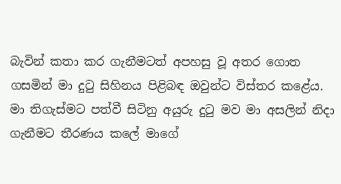බැවින් කතා කර ගැනීමටත් අපහසු වූ අතර ගොත ගසමින් මා දුටු සිහිනය පිළිබඳ ඔවුන්ට විස්තර කළේය.
මා තිගැස්මට පත්වී සිටිනු අයුරු දුටු මව මා අසලින් නිදා ගැනීමට තීරණය කලේ මාගේ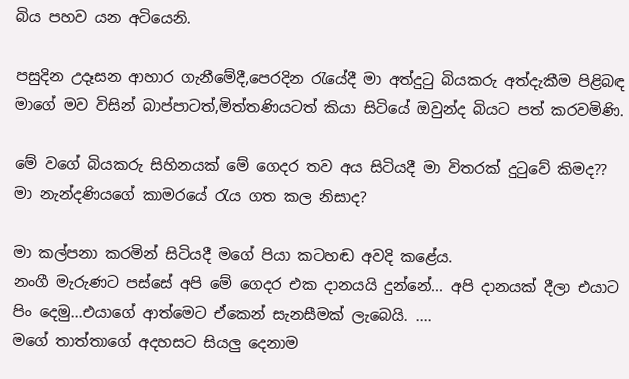බිය පහව යන අටියෙනි.

පසුදින උදෑසන ආහාර ගැනීමේදී,පෙරදින රැයේදී මා අත්දුටු බියකරු අත්දැකීම පිළිබඳ මාගේ මව විසින් බාප්පාටත්,මිත්තණියටත් කියා සිටියේ ඔවුන්ද බියට පත් කරවමිණි.

මේ වගේ බියකරු සිහිනයක් මේ ගෙදර තව අය සිටියදී මා විතරක් දුටුවේ කිමද??
මා නැන්දණියගේ කාමරයේ රැය ගත කල නිසාද?

මා කල්පනා කරමින් සිටියදී මගේ පියා කටහඬ අවදි කළේය.
නංගී මැරුණට පස්සේ අපි මේ ගෙදර එක දානයයි දුන්නේ... අපි දානයක් දීලා එයාට පිං දෙමු...එයාගේ ආත්මෙට ඒකෙන් සැනසීමක් ලැබෙයි. ....
මගේ තාත්තාගේ අදහසට සියලු දෙනාම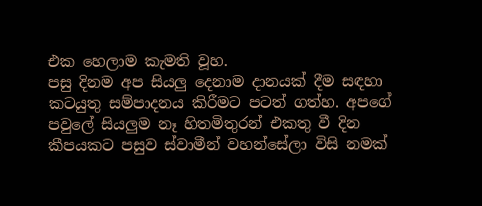එක හෙලාම කැමති වූහ.
පසු දිනම අප සියලු දෙනාම දානයක් දීම සඳහා කටයුතු සම්පාදනය කිරීමට පටත් ගත්හ. අපගේ පවුලේ සියලුම නෑ හිතමිතුරන් එකතු වී දින කීපයකට පසුව ස්වාමීන් වහන්සේලා විසි නමක්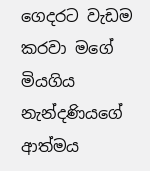ගෙදරට වැඩම කරවා මගේ මියගිය නැන්දණියගේ ආත්මය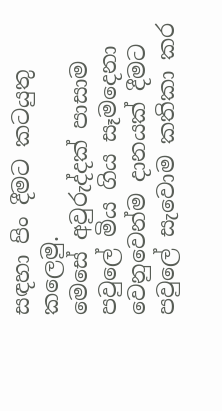සඳහා පිං දීමට කටයුතු කලෙමු.
මෙසේ අවුරුද්දක් පාසාම පවුලේ මිය ගිය සෑමදෙනා වෙනුවෙන්ම දානයක් දීමට පවුලේ සැවොම කතිකා කර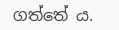ගත්තේ ය.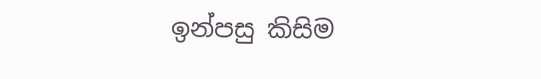ඉන්පසු කිසිම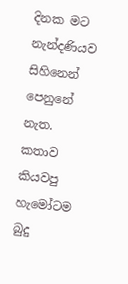දිනක මට නැන්දණියව සිහිනෙන් පෙනුනේ නැත.
කතාව කියවපු හැමෝටම බුදු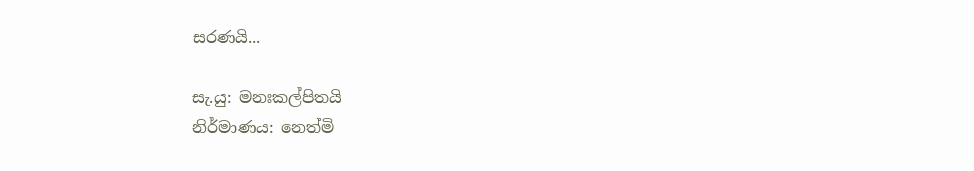සරණයි...

සැ.යු: මනඃකල්පිතයි
නිර්මාණය: නෙත්මි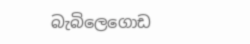බැබිලෙගොඩ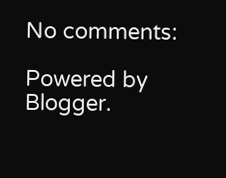No comments:

Powered by Blogger.